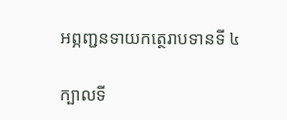អព្ភញ្ជនទាយកត្ថេរាបទានទី ៤

ក្បាលទី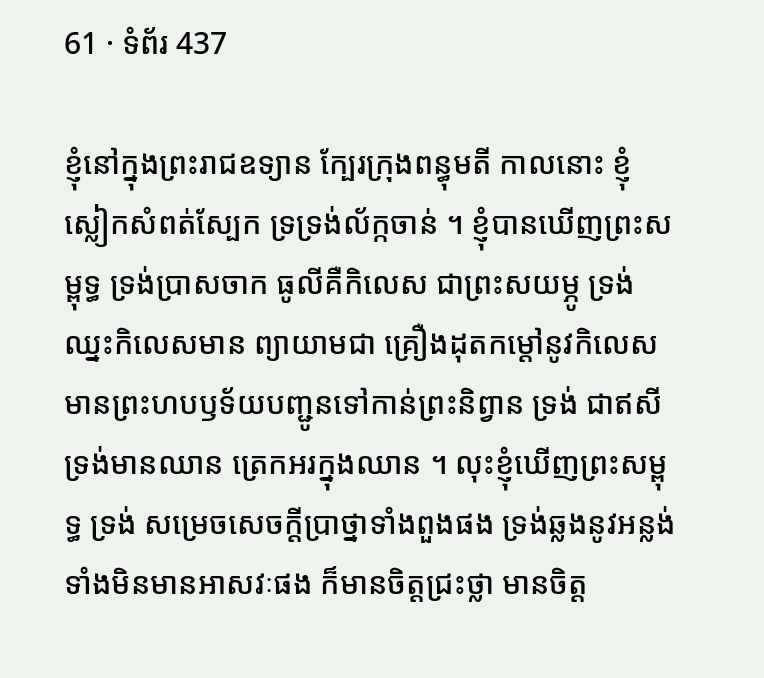61 · ទំព័រ 437

ខ្ញុំនៅក្នុងព្រះរាជឧទ្យាន ក្បែរក្រុងពន្ធុមតី កាលនោះ ខ្ញុំ ស្លៀកសំពត់ស្បែក ទ្រទ្រង់ល័ក្កចាន់ ។ ខ្ញុំបានឃើញព្រះសម្ពុទ្ធ ទ្រង់ប្រាសចាក ធូលីគឺកិលេស ជាព្រះសយម្ភូ ទ្រង់ឈ្នះកិលេសមាន ព្យាយាមជា គ្រឿងដុតកម្តៅនូវកិលេស មានព្រះហបឫទ័យបញ្ជូនទៅកាន់ព្រះនិព្វាន ទ្រង់ ជាឥសី ទ្រង់មានឈាន ត្រេកអរក្នុងឈាន ។ លុះខ្ញុំឃើញព្រះសម្ពុទ្ធ ទ្រង់ សម្រេចសេចក្តីប្រាថ្នាទាំងពួងផង ទ្រង់ឆ្លងនូវអន្លង់ទាំងមិនមានអាសវៈផង ក៏មានចិត្តជ្រះថ្លា មានចិត្ត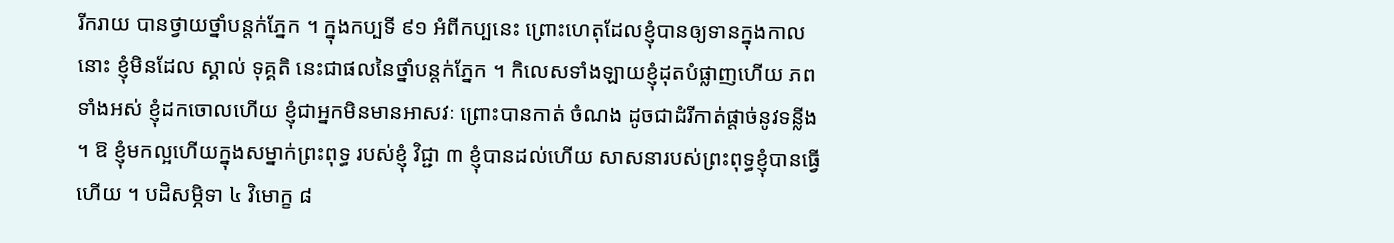រីករាយ បានថ្វាយថ្នាំបន្តក់ភ្នែក ។ ក្នុងកប្បទី ៩១ អំពីកប្បនេះ ព្រោះហេតុដែលខ្ញុំបានឲ្យទានក្នុងកាលនោះ ខ្ញុំមិនដែល ស្គាល់ ទុគ្គតិ នេះជាផលនៃថ្នាំបន្តក់ភ្នែក ។ កិលេសទាំងឡាយខ្ញុំដុតបំផ្លាញហើយ ភពទាំងអស់ ខ្ញុំដកចោលហើយ ខ្ញុំជាអ្នកមិនមានអាសវៈ ព្រោះបានកាត់ ចំណង ដូចជាដំរីកាត់ផ្តាច់នូវទន្លីង ។ ឱ ខ្ញុំមកល្អហើយក្នុងសម្នាក់ព្រះពុទ្ធ របស់ខ្ញុំ វិជ្ជា ៣ ខ្ញុំបានដល់ហើយ សាសនារបស់ព្រះពុទ្ធខ្ញុំបានធ្វើហើយ ។ បដិសម្ភិទា ៤ វិមោក្ខ ៨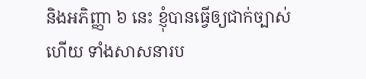និងអភិញ្ញា ៦ នេះ ខ្ញុំបានធ្វើឲ្យជាក់ច្បាស់ហើយ ទាំងសាសនារប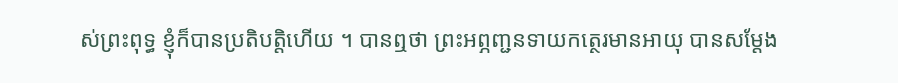ស់ព្រះពុទ្ធ ខ្ញុំក៏បានប្រតិបត្តិហើយ ។ បានឮថា ព្រះអព្ភញ្ជនទាយកត្ថេរមានអាយុ បានសម្តែង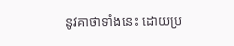នូវគាថាទាំងនេះ ដោយប្រ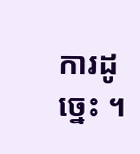ការដូច្នេះ ។